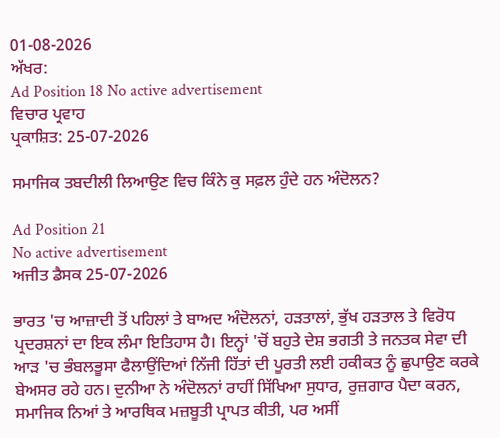01-08-2026
ਅੱਖਰ:
Ad Position 18 No active advertisement
ਵਿਚਾਰ ਪ੍ਰਵਾਹ
ਪ੍ਰਕਾਸ਼ਿਤ: 25-07-2026

ਸਮਾਜਿਕ ਤਬਦੀਲੀ ਲਿਆਉਣ ਵਿਚ ਕਿੰਨੇ ਕੁ ਸਫ਼ਲ ਹੁੰਦੇ ਹਨ ਅੰਦੋਲਨ?

Ad Position 21
No active advertisement
ਅਜੀਤ ਡੈਸਕ 25-07-2026

ਭਾਰਤ 'ਚ ਆਜ਼ਾਦੀ ਤੋਂ ਪਹਿਲਾਂ ਤੇ ਬਾਅਦ ਅੰਦੋਲਨਾਂ, ਹੜਤਾਲਾਂ, ਭੁੱਖ ਹੜਤਾਲ ਤੇ ਵਿਰੋਧ ਪ੍ਰਦਰਸ਼ਨਾਂ ਦਾ ਇਕ ਲੰਮਾ ਇਤਿਹਾਸ ਹੈ। ਇਨ੍ਹਾਂ 'ਚੋਂ ਬਹੁਤੇ ਦੇਸ਼ ਭਗਤੀ ਤੇ ਜਨਤਕ ਸੇਵਾ ਦੀ ਆੜ 'ਚ ਭੰਬਲਭੂਸਾ ਫੈਲਾਉਂਦਿਆਂ ਨਿੱਜੀ ਹਿੱਤਾਂ ਦੀ ਪੂਰਤੀ ਲਈ ਹਕੀਕਤ ਨੂੰ ਛੁਪਾਉਣ ਕਰਕੇ ਬੇਅਸਰ ਰਹੇ ਹਨ। ਦੁਨੀਆ ਨੇ ਅੰਦੋਲਨਾਂ ਰਾਹੀਂ ਸਿੱਖਿਆ ਸੁਧਾਰ, ਰੁਜ਼ਗਾਰ ਪੈਦਾ ਕਰਨ, ਸਮਾਜਿਕ ਨਿਆਂ ਤੇ ਆਰਥਿਕ ਮਜ਼ਬੂਤੀ ਪ੍ਰਾਪਤ ਕੀਤੀ, ਪਰ ਅਸੀਂ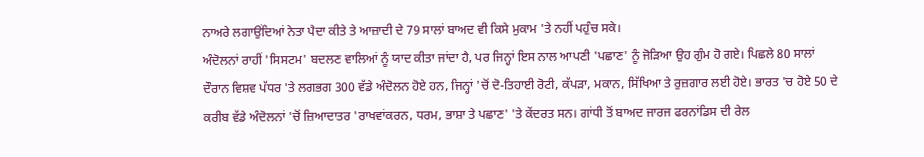ਨਾਅਰੇ ਲਗਾਉਂਦਿਆਂ ਨੇਤਾ ਪੈਦਾ ਕੀਤੇ ਤੇ ਆਜ਼ਾਦੀ ਦੇ 79 ਸਾਲਾਂ ਬਾਅਦ ਵੀ ਕਿਸੇ ਮੁਕਾਮ 'ਤੇ ਨਹੀਂ ਪਹੁੰਚ ਸਕੇ।
ਅੰਦੋਲਨਾਂ ਰਾਹੀਂ 'ਸਿਸਟਮ' ਬਦਲਣ ਵਾਲਿਆਂ ਨੂੰ ਯਾਦ ਕੀਤਾ ਜਾਂਦਾ ਹੈ, ਪਰ ਜਿਨ੍ਹਾਂ ਇਸ ਨਾਲ ਆਪਣੀ 'ਪਛਾਣ' ਨੂੰ ਜੋੜਿਆ ਉਹ ਗੁੰਮ ਹੋ ਗਏ। ਪਿਛਲੇ 80 ਸਾਲਾਂ ਦੌਰਾਨ ਵਿਸ਼ਵ ਪੱਧਰ 'ਤੇ ਲਗਭਗ 300 ਵੱਡੇ ਅੰਦੋਲਨ ਹੋਏ ਹਨ, ਜਿਨ੍ਹਾਂ 'ਚੋਂ ਦੋ-ਤਿਹਾਈ ਰੋਟੀ, ਕੱਪੜਾ, ਮਕਾਨ, ਸਿੱਖਿਆ ਤੇ ਰੁਜ਼ਗਾਰ ਲਈ ਹੋਏ। ਭਾਰਤ 'ਚ ਹੋਏ 50 ਦੇ ਕਰੀਬ ਵੱਡੇ ਅੰਦੋਲਨਾਂ 'ਚੋਂ ਜ਼ਿਆਦਾਤਰ 'ਰਾਖਵਾਂਕਰਨ, ਧਰਮ, ਭਾਸ਼ਾ ਤੇ ਪਛਾਣ' 'ਤੇ ਕੇਂਦਰਤ ਸਨ। ਗਾਂਧੀ ਤੋਂ ਬਾਅਦ ਜਾਰਜ ਫਰਨਾਂਡਿਸ ਦੀ ਰੇਲ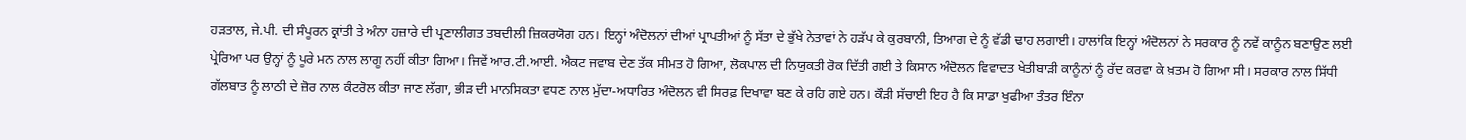ਹੜਤਾਲ, ਜੇ.ਪੀ. ਦੀ ਸੰਪੂਰਨ ਕ੍ਰਾਂਤੀ ਤੇ ਅੰਨਾ ਹਜ਼ਾਰੇ ਦੀ ਪ੍ਰਣਾਲੀਗਤ ਤਬਦੀਲੀ ਜ਼ਿਕਰਯੋਗ ਹਨ। ਇਨ੍ਹਾਂ ਅੰਦੋਲਨਾਂ ਦੀਆਂ ਪ੍ਰਾਪਤੀਆਂ ਨੂੰ ਸੱਤਾ ਦੇ ਭੁੱਖੇ ਨੇਤਾਵਾਂ ਨੇ ਹੜੱਪ ਕੇ ਕੁਰਬਾਨੀ, ਤਿਆਗ ਦੇ ਨੂੰ ਵੱਡੀ ਢਾਹ ਲਗਾਈ। ਹਾਲਾਂਕਿ ਇਨ੍ਹਾਂ ਅੰਦੋਲਨਾਂ ਨੇ ਸਰਕਾਰ ਨੂੰ ਨਵੇਂ ਕਾਨੂੰਨ ਬਣਾਉਣ ਲਈ ਪ੍ਰੇਰਿਆ ਪਰ ਉਨ੍ਹਾਂ ਨੂੰ ਪੂਰੇ ਮਨ ਨਾਲ ਲਾਗੂ ਨਹੀਂ ਕੀਤਾ ਗਿਆ। ਜਿਵੇਂ ਆਰ.ਟੀ.ਆਈ. ਐਕਟ ਜਵਾਬ ਦੇਣ ਤੱਕ ਸੀਮਤ ਹੋ ਗਿਆ, ਲੋਕਪਾਲ ਦੀ ਨਿਯੁਕਤੀ ਰੋਕ ਦਿੱਤੀ ਗਈ ਤੇ ਕਿਸਾਨ ਅੰਦੋਲਨ ਵਿਵਾਦਤ ਖੇਤੀਬਾੜੀ ਕਾਨੂੰਨਾਂ ਨੂੰ ਰੱਦ ਕਰਵਾ ਕੇ ਖ਼ਤਮ ਹੋ ਗਿਆ ਸੀ। ਸਰਕਾਰ ਨਾਲ ਸਿੱਧੀ ਗੱਲਬਾਤ ਨੂੰ ਲਾਠੀ ਦੇ ਜ਼ੋਰ ਨਾਲ ਕੰਟਰੋਲ ਕੀਤਾ ਜਾਣ ਲੱਗਾ, ਭੀੜ ਦੀ ਮਾਨਸਿਕਤਾ ਵਧਣ ਨਾਲ ਮੁੱਦਾ-ਅਧਾਰਿਤ ਅੰਦੋਲਨ ਵੀ ਸਿਰਫ਼ ਦਿਖਾਵਾ ਬਣ ਕੇ ਰਹਿ ਗਏ ਹਨ। ਕੌੜੀ ਸੱਚਾਈ ਇਹ ਹੈ ਕਿ ਸਾਡਾ ਖੁਫੀਆ ਤੰਤਰ ਇੰਨਾ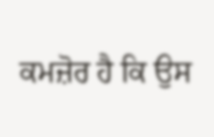ਕਮਜ਼ੋਰ ਹੈ ਕਿ ਉਸ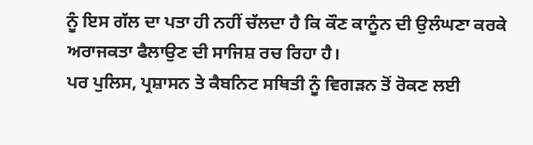ਨੂੰ ਇਸ ਗੱਲ ਦਾ ਪਤਾ ਹੀ ਨਹੀਂ ਚੱਲਦਾ ਹੈ ਕਿ ਕੌਣ ਕਾਨੂੰਨ ਦੀ ਉਲੰਘਣਾ ਕਰਕੇ ਅਰਾਜਕਤਾ ਫੈਲਾਉਣ ਦੀ ਸਾਜਿਸ਼ ਰਚ ਰਿਹਾ ਹੈ।
ਪਰ ਪੁਲਿਸ, ਪ੍ਰਸ਼ਾਸਨ ਤੇ ਕੈਬਨਿਟ ਸਥਿਤੀ ਨੂੰ ਵਿਗੜਨ ਤੋਂ ਰੋਕਣ ਲਈ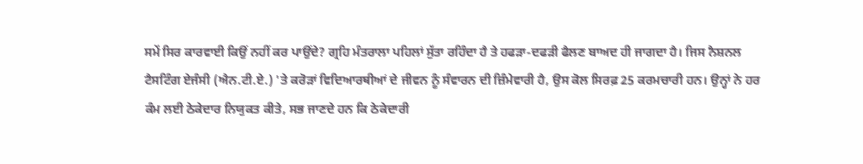ਸਮੇਂ ਸਿਰ ਕਾਰਵਾਈ ਕਿਉਂ ਨਹੀਂ ਕਰ ਪਾਉਂਦੇ? ਗ੍ਰਹਿ ਮੰਤਰਾਲਾ ਪਹਿਲਾਂ ਸੁੱਤਾ ਰਹਿੰਦਾ ਹੈ ਤੇ ਹਫੜਾ-ਦਫੜੀ ਫੈਲਣ ਬਾਅਦ ਹੀ ਜਾਗਦਾ ਹੈ। ਜਿਸ ਨੈਸ਼ਨਲ ਟੈਸਟਿੰਗ ਏਜੰਸੀ (ਐਨ.ਟੀ.ਏ.) 'ਤੇ ਕਰੋੜਾਂ ਵਿਦਿਆਰਥੀਆਂ ਦੇ ਜੀਵਨ ਨੂੰ ਸੰਵਾਰਨ ਦੀ ਜ਼ਿੰਮੇਵਾਰੀ ਹੈ, ਉਸ ਕੋਲ ਸਿਰਫ਼ 25 ਕਰਮਚਾਰੀ ਹਨ। ਉਨ੍ਹਾਂ ਨੇ ਹਰ ਕੰਮ ਲਈ ਠੇਕੇਦਾਰ ਨਿਯੁਕਤ ਕੀਤੇ, ਸਭ ਜਾਣਦੇ ਹਨ ਕਿ ਠੇਕੇਦਾਰੀ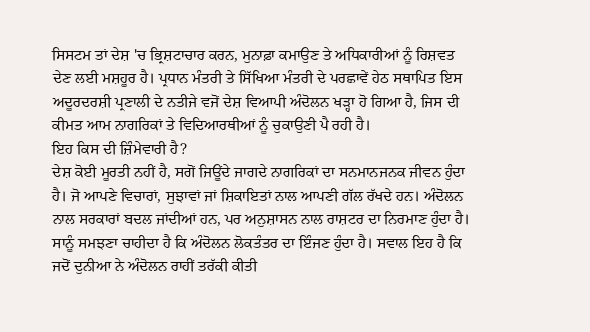ਸਿਸਟਮ ਤਾਂ ਦੇਸ਼ 'ਚ ਭ੍ਰਿਸ਼ਟਾਚਾਰ ਕਰਨ, ਮੁਨਾਫ਼ਾ ਕਮਾਉਣ ਤੇ ਅਧਿਕਾਰੀਆਂ ਨੂੰ ਰਿਸ਼ਵਤ ਦੇਣ ਲਈ ਮਸ਼ਹੂਰ ਹੈ। ਪ੍ਰਧਾਨ ਮੰਤਰੀ ਤੇ ਸਿੱਖਿਆ ਮੰਤਰੀ ਦੇ ਪਰਛਾਵੇਂ ਹੇਠ ਸਥਾਪਿਤ ਇਸ ਅਦੂਰਦਰਸ਼ੀ ਪ੍ਰਣਾਲੀ ਦੇ ਨਤੀਜੇ ਵਜੋਂ ਦੇਸ਼ ਵਿਆਪੀ ਅੰਦੋਲਨ ਖੜ੍ਹਾ ਹੋ ਗਿਆ ਹੈ, ਜਿਸ ਦੀ ਕੀਮਤ ਆਮ ਨਾਗਰਿਕਾਂ ਤੇ ਵਿਦਿਆਰਥੀਆਂ ਨੂੰ ਚੁਕਾਉਣੀ ਪੈ ਰਹੀ ਹੈ।
ਇਹ ਕਿਸ ਦੀ ਜ਼ਿੰਮੇਵਾਰੀ ਹੈ?
ਦੇਸ਼ ਕੋਈ ਮੂਰਤੀ ਨਹੀਂ ਹੈ, ਸਗੋਂ ਜਿਊਂਦੇ ਜਾਗਦੇ ਨਾਗਰਿਕਾਂ ਦਾ ਸਨਮਾਨਜਨਕ ਜੀਵਨ ਹੁੰਦਾ ਹੈ। ਜੋ ਆਪਣੇ ਵਿਚਾਰਾਂ, ਸੁਝਾਵਾਂ ਜਾਂ ਸ਼ਿਕਾਇਤਾਂ ਨਾਲ ਆਪਣੀ ਗੱਲ ਰੱਖਦੇ ਹਨ। ਅੰਦੋਲਨ ਨਾਲ ਸਰਕਾਰਾਂ ਬਦਲ ਜਾਂਦੀਆਂ ਹਨ, ਪਰ ਅਨੁਸ਼ਾਸਨ ਨਾਲ ਰਾਸ਼ਟਰ ਦਾ ਨਿਰਮਾਣ ਹੁੰਦਾ ਹੈ। ਸਾਨੂੰ ਸਮਝਣਾ ਚਾਹੀਦਾ ਹੈ ਕਿ ਅੰਦੋਲਨ ਲੋਕਤੰਤਰ ਦਾ ਇੰਜਣ ਹੁੰਦਾ ਹੈ। ਸਵਾਲ ਇਹ ਹੈ ਕਿ ਜਦੋਂ ਦੁਨੀਆ ਨੇ ਅੰਦੋਲਨ ਰਾਹੀਂ ਤਰੱਕੀ ਕੀਤੀ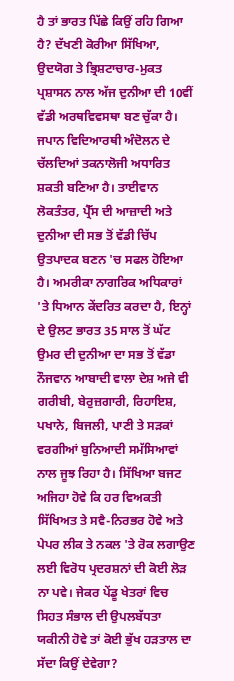ਹੈ ਤਾਂ ਭਾਰਤ ਪਿੱਛੇ ਕਿਉਂ ਰਹਿ ਗਿਆ ਹੈ? ਦੱਖਣੀ ਕੋਰੀਆ ਸਿੱਖਿਆ, ਉਦਯੋਗ ਤੇ ਭ੍ਰਿਸ਼ਟਾਚਾਰ-ਮੁਕਤ ਪ੍ਰਸ਼ਾਸਨ ਨਾਲ ਅੱਜ ਦੁਨੀਆ ਦੀ 10ਵੀਂ ਵੱਡੀ ਅਰਥਵਿਵਸਥਾ ਬਣ ਚੁੱਕਾ ਹੈ। ਜਪਾਨ ਵਿਦਿਆਰਥੀ ਅੰਦੋਲਨ ਦੇ ਚੱਲਦਿਆਂ ਤਕਨਾਲੋਜੀ ਅਧਾਰਿਤ ਸ਼ਕਤੀ ਬਣਿਆ ਹੈ। ਤਾਈਵਾਨ ਲੋਕਤੰਤਰ, ਪ੍ਰੈੱਸ ਦੀ ਆਜ਼ਾਦੀ ਅਤੇ ਦੁਨੀਆ ਦੀ ਸਭ ਤੋਂ ਵੱਡੀ ਚਿੱਪ ਉਤਪਾਦਕ ਬਣਨ 'ਚ ਸਫਲ ਹੋਇਆ ਹੈ। ਅਮਰੀਕਾ ਨਾਗਰਿਕ ਅਧਿਕਾਰਾਂ 'ਤੇ ਧਿਆਨ ਕੇਂਦਰਿਤ ਕਰਦਾ ਹੈ, ਇਨ੍ਹਾਂ ਦੇ ਉਲਟ ਭਾਰਤ 35 ਸਾਲ ਤੋਂ ਘੱਟ ਉਮਰ ਦੀ ਦੁਨੀਆ ਦਾ ਸਭ ਤੋਂ ਵੱਡਾ ਨੌਜਵਾਨ ਆਬਾਦੀ ਵਾਲਾ ਦੇਸ਼ ਅਜੇ ਵੀ ਗਰੀਬੀ, ਬੇਰੁਜ਼ਗਾਰੀ, ਰਿਹਾਇਸ਼, ਪਖਾਨੇ, ਬਿਜਲੀ, ਪਾਣੀ ਤੇ ਸੜਕਾਂ ਵਰਗੀਆਂ ਬੁਨਿਆਦੀ ਸਮੱਸਿਆਵਾਂ ਨਾਲ ਜੂਝ ਰਿਹਾ ਹੈ। ਸਿੱਖਿਆ ਬਜਟ ਅਜਿਹਾ ਹੋਵੇ ਕਿ ਹਰ ਵਿਅਕਤੀ ਸਿੱਖਿਅਤ ਤੇ ਸਵੈ-ਨਿਰਭਰ ਹੋਵੇ ਅਤੇ ਪੇਪਰ ਲੀਕ ਤੇ ਨਕਲ 'ਤੇ ਰੋਕ ਲਗਾਉਣ ਲਈ ਵਿਰੋਧ ਪ੍ਰਦਰਸ਼ਨਾਂ ਦੀ ਕੋਈ ਲੋੜ ਨਾ ਪਵੇ। ਜੇਕਰ ਪੇਂਡੂ ਖੇਤਰਾਂ ਵਿਚ ਸਿਹਤ ਸੰਭਾਲ ਦੀ ਉਪਲਬੱਧਤਾ ਯਕੀਨੀ ਹੋਵੇ ਤਾਂ ਕੋਈ ਭੁੱਖ ਹੜਤਾਲ ਦਾ ਸੱਦਾ ਕਿਉਂ ਦੇਵੇਗਾ?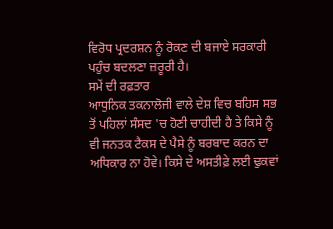ਵਿਰੋਧ ਪ੍ਰਦਰਸ਼ਨ ਨੂੰ ਰੋਕਣ ਦੀ ਬਜਾਏ ਸਰਕਾਰੀ ਪਹੁੰਚ ਬਦਲਣਾ ਜ਼ਰੂਰੀ ਹੈ।
ਸਮੇਂ ਦੀ ਰਫ਼ਤਾਰ
ਆਧੁਨਿਕ ਤਕਨਾਲੋਜੀ ਵਾਲੇ ਦੇਸ਼ ਵਿਚ ਬਹਿਸ ਸਭ ਤੋਂ ਪਹਿਲਾਂ ਸੰਸਦ 'ਚ ਹੋਣੀ ਚਾਹੀਦੀ ਹੈ ਤੇ ਕਿਸੇ ਨੂੰ ਵੀ ਜਨਤਕ ਟੈਕਸ ਦੇ ਪੈਸੇ ਨੂੰ ਬਰਬਾਦ ਕਰਨ ਦਾ ਅਧਿਕਾਰ ਨਾ ਹੋਵੇ। ਕਿਸੇ ਦੇ ਅਸਤੀਫ਼ੇ ਲਈ ਢੁਕਵਾਂ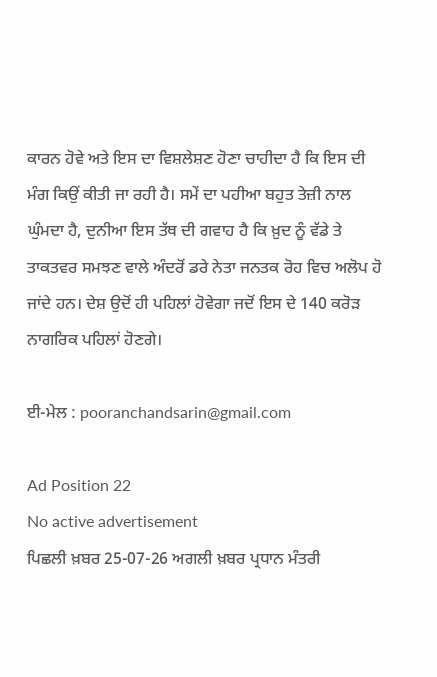ਕਾਰਨ ਹੋਵੇ ਅਤੇ ਇਸ ਦਾ ਵਿਸ਼ਲੇਸ਼ਣ ਹੋਣਾ ਚਾਹੀਦਾ ਹੈ ਕਿ ਇਸ ਦੀ ਮੰਗ ਕਿਉਂ ਕੀਤੀ ਜਾ ਰਹੀ ਹੈ। ਸਮੇਂ ਦਾ ਪਹੀਆ ਬਹੁਤ ਤੇਜ਼ੀ ਨਾਲ ਘੁੰਮਦਾ ਹੈ, ਦੁਨੀਆ ਇਸ ਤੱਥ ਦੀ ਗਵਾਹ ਹੈ ਕਿ ਖ਼ੁਦ ਨੂੰ ਵੱਡੇ ਤੇ ਤਾਕਤਵਰ ਸਮਝਣ ਵਾਲੇ ਅੰਦਰੋਂ ਡਰੇ ਨੇਤਾ ਜਨਤਕ ਰੋਹ ਵਿਚ ਅਲੋਪ ਹੋ ਜਾਂਦੇ ਹਨ। ਦੇਸ਼ ਉਦੋਂ ਹੀ ਪਹਿਲਾਂ ਹੋਵੇਗਾ ਜਦੋਂ ਇਸ ਦੇ 140 ਕਰੋੜ ਨਾਗਰਿਕ ਪਹਿਲਾਂ ਹੋਣਗੇ।

ਈ-ਮੇਲ : pooranchandsarin@gmail.com

Ad Position 22
No active advertisement
ਪਿਛਲੀ ਖ਼ਬਰ 25-07-26 ਅਗਲੀ ਖ਼ਬਰ ਪ੍ਰਧਾਨ ਮੰਤਰੀ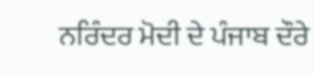ਨਰਿੰਦਰ ਮੋਦੀ ਦੇ ਪੰਜਾਬ ਦੌਰੇ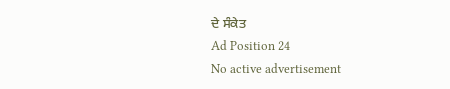ਦੇ ਸੰਕੇਤ
Ad Position 24
No active advertisement